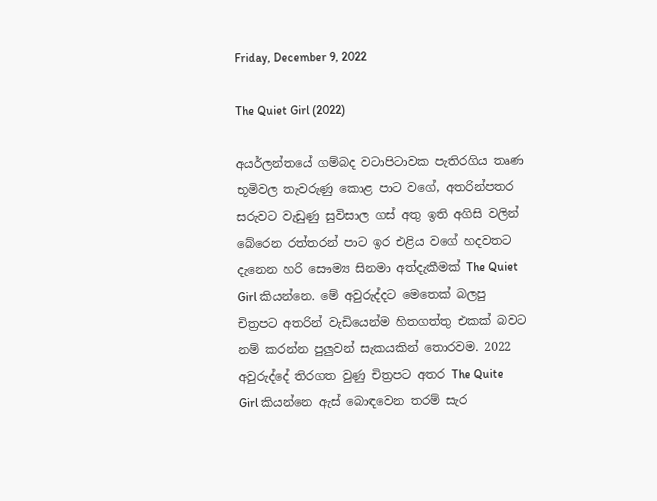Friday, December 9, 2022

The Quiet Girl (2022)

අයර්ලන්තයේ ගම්බද වටාපිටාවක පැතිරගිය තෘණ භූමිවල තැවරුණු කොළ පාට වගේ, අතරින්පතර සරුවට වැඩුණු සුවිසාල ගස් අතු ඉති අගිසි වලින් බේරෙන රත්තරන් පාට ඉර එළිය වගේ හදවතට දැනෙන හරි සෞම්‍ය සිනමා අත්දැකීමක් The Quiet Girl කියන්නෙ. මේ අවුරුද්දට මෙතෙක් බලපු චිත්‍රපට අතරින් වැඩියෙන්ම හිතගත්තු එකක් බවට නම් කරන්න පුලුවන් සැකයකින් තොරවම. 2022 අවුරුද්දේ තිරගත වුණු චිත්‍රපට අතර The Quite Girl කියන්නෙ ඇස් බොඳවෙන තරම් සැර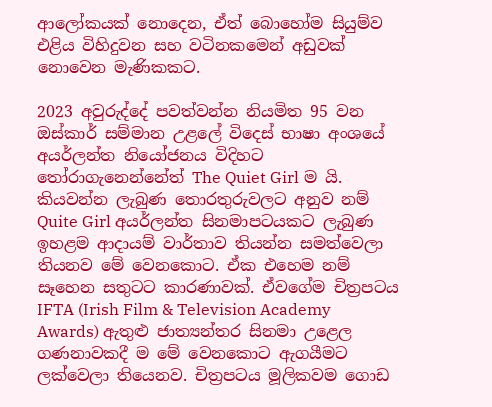ආලෝකයක් නොදෙන, ඒත් බොහෝම සියුම්ව එළිය විහිදුවන සහ වටිනකමෙන් අඩුවක් නොවෙන මැණිකකට.

2023 අවුරුද්දේ පවත්වන්න නියමිත 95 වන  ඔස්කාර් සම්මාන උළලේ විදෙස් භාෂා අංශයේ අයර්ලන්ත නියෝජනය විදිහට තෝරාගැනෙන්නේත් The Quiet Girl ම යි. කියවන්න ලැබුණ තොරතුරුවලට අනුව නම් Quite Girl අයර්ලන්ත සිනමාපටයකට ලැබුණ ඉහළම ආදායම් වාර්තාව තියන්න සමත්වෙලා තියනව මේ වෙනකොට. ඒක එහෙම නම් සෑහෙන සතුටට කාරණාවක්. ඒවගේම චිත්‍රපටය IFTA (Irish Film & Television Academy Awards) ඇතුළු ජාත්‍යන්තර සිනමා උළෙල ගණනාවකදී ම මේ වෙනකොට ඇගයීමට ලක්වෙලා තියෙනව. චිත්‍රපටය මූලිකවම ගොඩ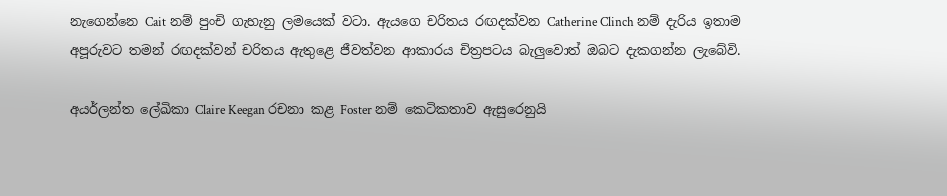නැගෙන්නෙ Cait නම් පුංචි ගැහැනු ලමයෙක් වටා. ඇයගෙ චරිතය රඟදක්වන Catherine Clinch නම් දැරිය ඉතාම අපූරුවට තමන් රඟදක්වන් චරිතය ඇතුළෙ ජීවත්වන ආකාරය චිත්‍රපටය බැලුවොත් ඔබට දැකගන්න ලැබේවි.

අයර්ලන්ත ලේඛිකා Claire Keegan රචනා කළ Foster නම් කෙටිකතාව ඇසුරෙනුයි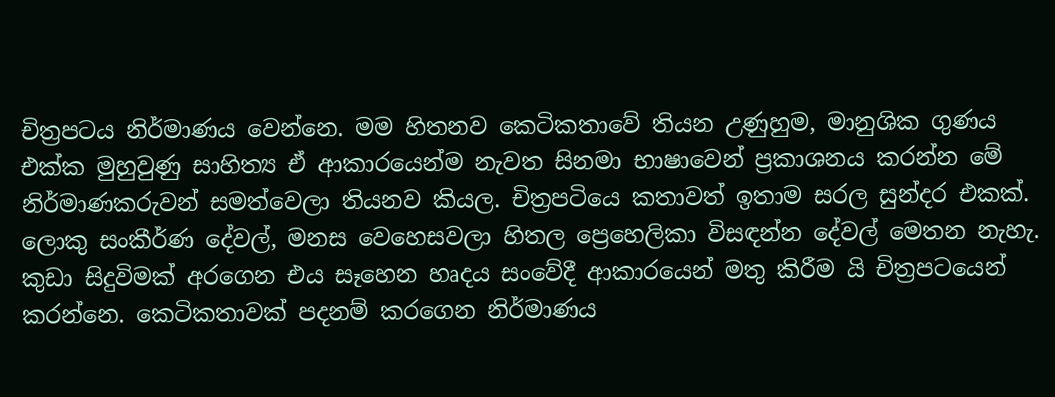චිත්‍රපටය නිර්මාණය වෙන්නෙ. මම හිතනව කෙටිකතාවේ තියන උණුහුම, මානුශික ගුණය එක්ක මුහුවුණු සාහිත්‍ය ඒ ආකාරයෙන්ම නැවත සිනමා භාෂාවෙන් ප්‍රකාශනය කරන්න මේ නිර්මාණකරුවන් සමත්වෙලා තියනව කියල. චිත්‍රපටියෙ කතාවත් ඉතාම සරල සුන්දර එකක්. ලොකු සංකීර්ණ දේවල්, මනස වෙහෙසවලා හිතල ප්‍රෙහෙලිකා විසඳන්න දේවල් මෙතන නැහැ. කුඩා සිදුවිමක් අරගෙන එය සෑහෙන හෘදය සංවේදී ආකාරයෙන් මතු කිරීම යි චිත්‍රපටයෙන් කරන්නෙ. කෙටිකතාවක් පදනම් කරගෙන නිර්මාණය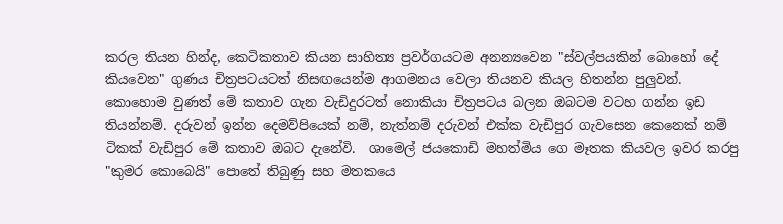කරල තියන හින්ද, කෙටිකතාව කියන සාහිත්‍ය ප්‍රවර්ගයටම අනන්‍යවෙන "ස්වල්පයකින් බොහෝ දේ කියවෙන" ගුණය චිත්‍රපටයටත් නිසඟයෙන්ම ආගමනය වෙලා තියනව කියල හිතන්න පුලුවන්. කොහොම වුණත් මේ කතාව ගැන වැඩිදුරටත් නොකියා චිත්‍රපටය බලන ඔබටම වටහ ගන්න ඉඩ තියන්නම්. දරුවන් ඉන්න දෙමව්පියෙක් නම්, නැත්නම් දරුවන් එක්ක වැඩිපුර ගැවසෙන කෙනෙක් නම් ටිකක් වැඩිපුර මේ කතාව ඔබට දැනේවි.  ශාමෙල් ජයකොඩි මහත්මිය ගෙ මෑතක කියවල ඉවර කරපු "කුමර කොබෙයි" පොතේ තිබුණු සහ මතකයෙ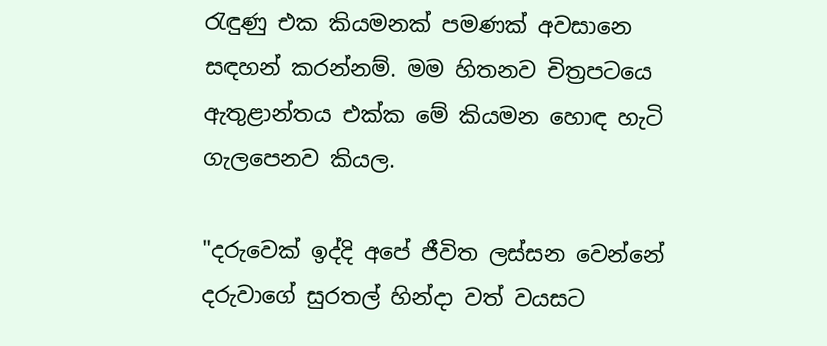රැඳුණු එක කියමනක් පමණක් අවසානෙ සඳහන් කරන්නම්. මම හිතනව චිත්‍රපටයෙ ඇතුළාන්තය එක්ක මේ කියමන හොඳ හැටි ගැලපෙනව කියල.

"දරුවෙක් ඉද්දි අපේ ජීවිත ලස්සන වෙන්නේ දරුවාගේ සුරතල් හින්දා වත් වයසට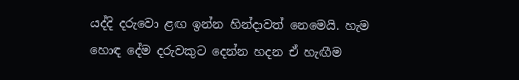යද්දි දරුවො ළඟ ඉන්න හින්දාවත් නෙමෙයි. හැම හොඳ දේම දරුවකුට දෙන්න හදන ඒ හැඟීම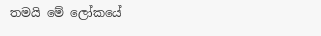තමයි මේ ලෝකයේ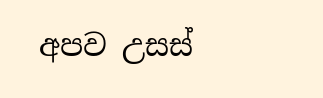අපව උසස්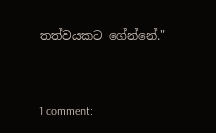තත්වයකට ගේන්නේ."



1 comment: